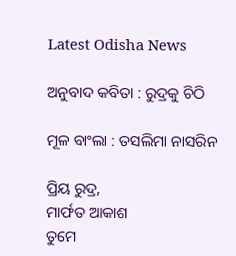Latest Odisha News

ଅନୁବାଦ କବିତା : ରୁଦ୍ରକୁ ଚିଠି

ମୂଳ ବାଂଲା : ତସଲିମା ନାସରିନ

ପ୍ରିୟ ରୁଦ୍ର,
ମାର୍ଫତ ଆକାଶ
ତୁମେ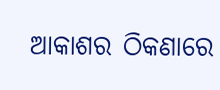ଆକାଶର ଠିକଣାରେ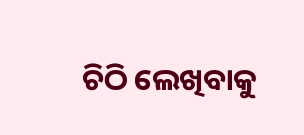ଚିଠି ଲେଖିବାକୁ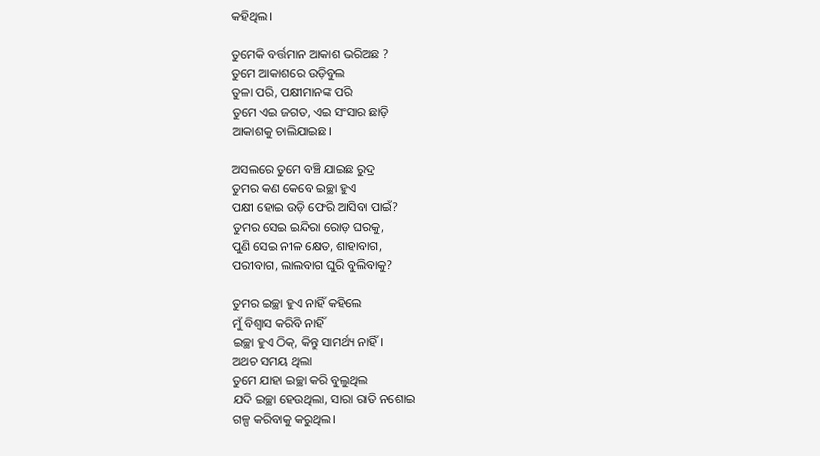କହିଥିଲ।

ତୁମେକି ବର୍ତ୍ତମାନ ଆକାଶ ଭରିଅଛ ?
ତୁମେ ଆକାଶରେ ଉଡ଼ିବୁଲ
ତୁଳା ପରି, ପକ୍ଷୀମାନଙ୍କ ପରି
ତୁମେ ଏଇ ଜଗତ, ଏଇ ସଂସାର ଛାଡ଼ି
ଆକାଶକୁ ଚାଲିଯାଇଛ।

ଅସଲରେ ତୁମେ ବଞ୍ଚି ଯାଇଛ ରୁଦ୍ର
ତୁମର କଣ କେବେ ଇଚ୍ଛା ହୁଏ
ପକ୍ଷୀ ହୋଇ ଉଡ଼ି ଫେରି ଆସିବା ପାଇଁ?
ତୁମର ସେଇ ଇନ୍ଦିରା ରୋଡ଼ ଘରକୁ,
ପୁଣି ସେଇ ନୀଳ କ୍ଷେତ, ଶାହାବାଗ,
ପରୀବାଗ, ଲାଲବାଗ ଘୁରି ବୁଲିବାକୁ?

ତୁମର ଇଚ୍ଛା ହୁଏ ନାହିଁ କହିଲେ
ମୁଁ ବିଶ୍ବାସ କରିବି ନାହିଁ
ଇଚ୍ଛା ହୁଏ ଠିକ୍, କିନ୍ତୁ ସାମର୍ଥ୍ୟ ନାହିଁ।
ଅଥଚ ସମୟ ଥିଲା
ତୁମେ ଯାହା ଇଚ୍ଛା କରି ବୁଲୁଥିଲ
ଯଦି ଇଚ୍ଛା ହେଉଥିଲା, ସାରା ରାତି ନଶୋଇ
ଗଳ୍ପ କରିବାକୁ କରୁଥିଲ।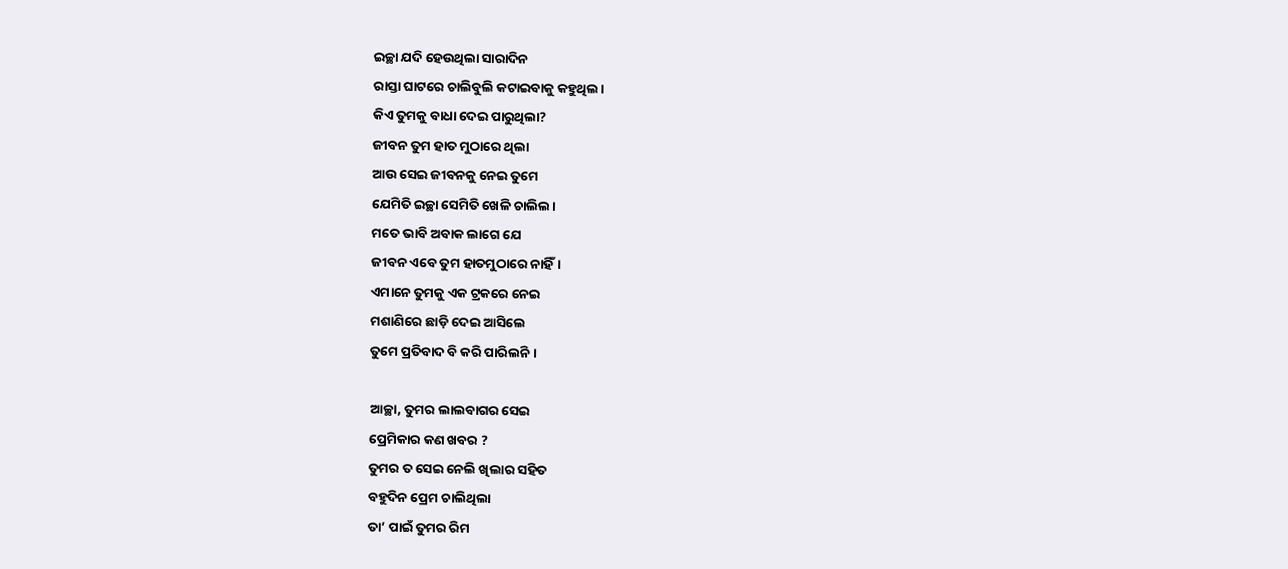ଇଚ୍ଛା ଯଦି ହେଉଥିଲା ସାରାଦିନ
ରାସ୍ତା ଘାଟରେ ଚାଲିବୁଲି କଟାଇବାକୁ କହୁଥିଲ।
କିଏ ତୁମକୁ ବାଧା ଦେଇ ପାରୁଥିଲା?
ଜୀବନ ତୁମ ହାତ ମୁଠାରେ ଥିଲା
ଆଉ ସେଇ ଜୀବନକୁ ନେଇ ତୁମେ
ଯେମିତି ଇଚ୍ଛା ସେମିତି ଖେଳି ଚାଲିଲ।
ମତେ ଭାବି ଅବାକ ଲାଗେ ଯେ
ଜୀବନ ଏବେ ତୁମ ହାତମୁଠାରେ ନାହିଁ।
ଏମାନେ ତୁମକୁ ଏକ ଟ୍ରକରେ ନେଇ
ମଶାଣିରେ ଛାଡ଼ି ଦେଇ ଆସିଲେ
ତୁମେ ପ୍ରତିବାଦ ବି କରି ପାରିଲନି ।

ଆଚ୍ଛା, ତୁମର ଲାଲବାଗର ସେଇ
ପ୍ରେମିକାର କଣ ଖବର ?
ତୁମର ତ ସେଇ ନେଲି ଖିଲାର ସହିତ
ବହୁଦିନ ପ୍ରେମ ଚାଲିଥିଲା
ତା’ ପାଇଁ ତୁମର ରିମ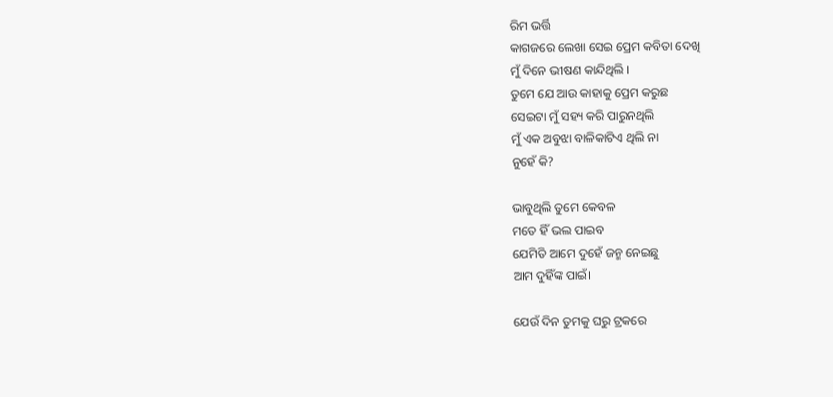ରିମ ଭର୍ତ୍ତି
କାଗଜରେ ଲେଖା ସେଇ ପ୍ରେମ କବିତା ଦେଖି
ମୁଁ ଦିନେ ଭୀଷଣ କାନ୍ଦିଥିଲି ।
ତୁମେ ଯେ ଆଉ କାହାକୁ ପ୍ରେମ କରୁଛ
ସେଇଟା ମୁଁ ସହ୍ୟ କରି ପାରୁନଥିଲି
ମୁଁ ଏକ ଅବୁଝା ବାଳିକାଟିଏ ଥିଲି ନା
ନୁହେଁ କି?

ଭାବୁଥିଲି ତୁମେ କେବଳ
ମତେ ହିଁ ଭଲ ପାଇବ
ଯେମିତି ଆମେ ଦୁହେଁ ଜନ୍ମ ନେଇଛୁ
ଆମ ଦୁହିଁଙ୍କ ପାଇଁ।

ଯେଉଁ ଦିନ ତୁମକୁ ଘରୁ ଟ୍ରକରେ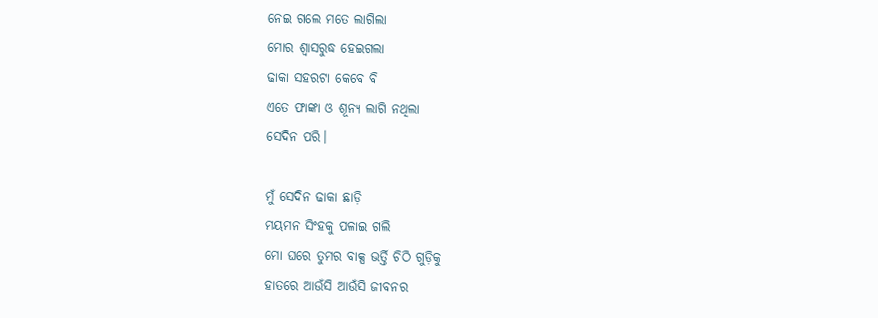ନେଇ ଗଲେ ମତେ ଲାଗିଲା
ମୋର ଶ୍ଵାସରୁଦ୍ଧ ହେଇଗଲା
ଢାକା ସହରଟା କେବେ ବି
ଏତେ ଫାଙ୍କା ଓ ଶୂନ୍ୟ ଲାଗି ନଥିଲା
ସେଦିନ ପରି।

ମୁଁ ସେଦିନ ଢାକା ଛାଡ଼ି
ମୟମନ ସିଂହକୁ ପଳାଇ ଗଲି
ମୋ ଘରେ ତୁମର ବାକ୍ସ ଭର୍ତ୍ତି ଚିଠି ଗୁଡ଼ିକୁ
ହାତରେ ଆଉଁସି ଆଉଁସି ଜୀବନର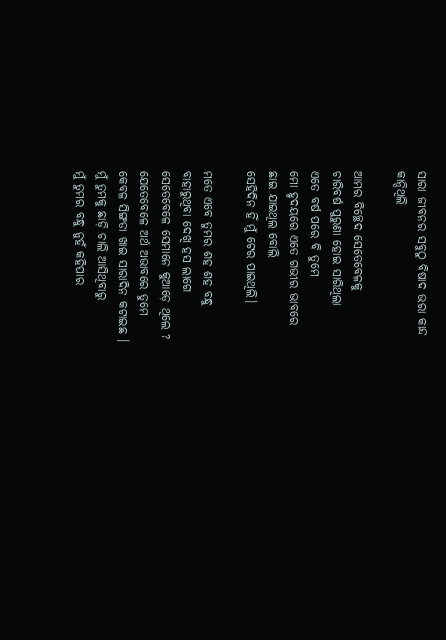ସାରା ଜୀବନର ସବୁଠୁ ବିଷାଦ ଭରା କାନ୍ଦ
କାନ୍ଦିଥିଲି

ଆମର ବିଚ୍ଛେଦ ସେତେବେଳକୁ
ଚାରିବର୍ଷ ପୁରୁଣା ହୋଇ ସାରିଥିଲା
ଏତେ ବର୍ଷ ପରେ ବି ତୁମେ
ମୋ ହୃଦୟରେ ଏତେ ଗଭୀର ଭାବରେ
ଛାଇ ଯାଇଥିଲ ବୋଲି
ସେହିଦିନ ହିଁ ମୁଁ ଟେର ପାଇଥିଲି।

ମତେ ଏବେ ତୁମର ଶହ ଶହ ବନ୍ଧୁ
ବାହାରୁଥିବା ଦେଖି ହସ ଲାଗେ
ସେତେବେଳେ ସେମାନେ କୁଆଡ଼େ ଥିଲେ ?
ଯେତେବେଳେ ଅର୍ଥ ଅଭାବରେ ତୁମେ
କେବଳ ସିଙ୍ଗଡା ଖାଇ ସାରାଦିନ କଟାଇଛ ।
ମୁଁ ତୁମକୁ ଛାଡ଼ି ଚାଲି ଆସିଥିବାରୁ
ମୁଁ ତୁମର ବନ୍ଧୁ ନୁହଁ କହିପାର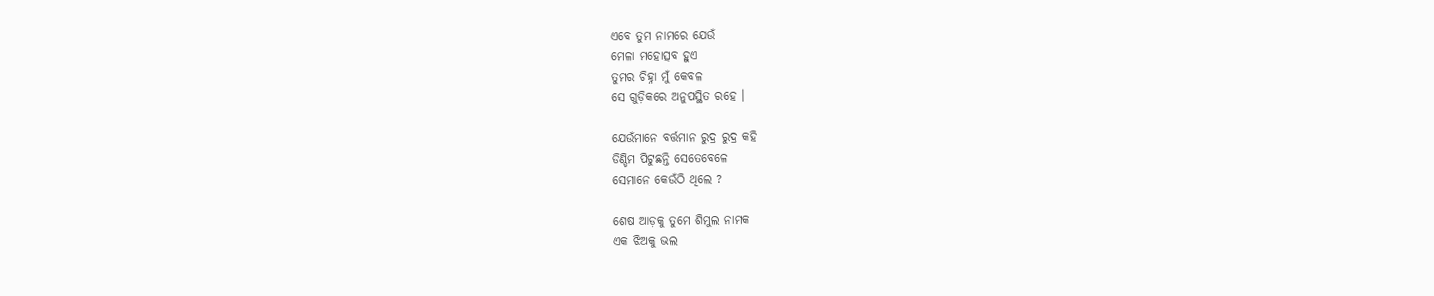ଏବେ ତୁମ ନାମରେ ଯେଉଁ
ମେଳା ମହୋତ୍ସବ ହୁଏ
ତୁମର ଚିହ୍ନା ମୁଁ କେବଳ
ସେ ଗୁଡ଼ିକରେ ଅନୁପସ୍ଥିତ ରହେ ।

ଯେଉଁମାନେ ବର୍ତ୍ତମାନ ରୁଦ୍ର ରୁଦ୍ର କହି
ଡିଣ୍ଡିମ ପିଟୁଛନ୍ତି ସେତେବେଳେ
ସେମାନେ କେଉଁଠି ଥିଲେ ?

ଶେଷ ଆଡ଼କୁ ତୁମେ ଶିମୁଲ ନାମକ
ଏକ ଝିଅକୁ ଭଲ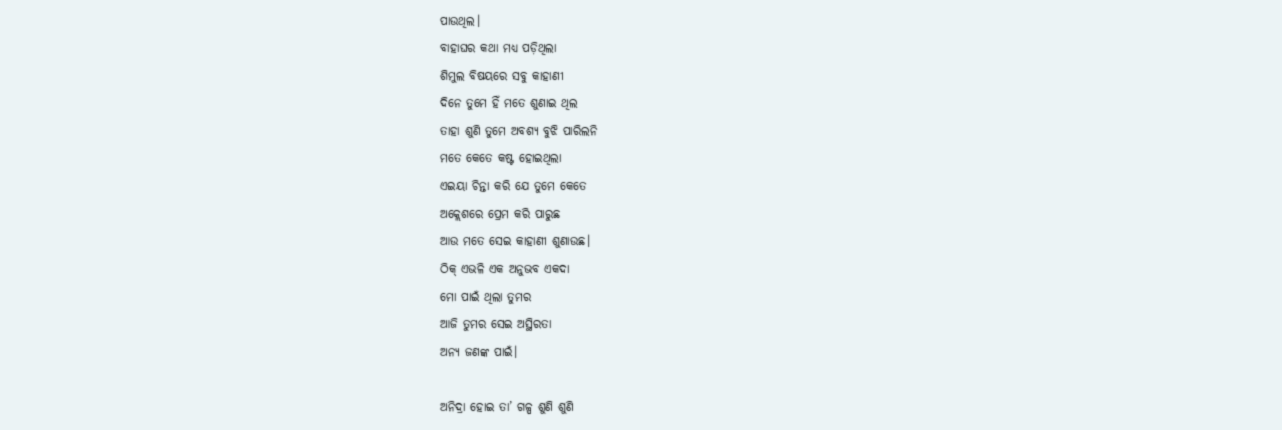ପାଉଥିଲ।
ବାହାଘର କଥା ମଧ୍ଯ ପଡ଼ିଥିଲା
ଶିମୁଲ ବିଷୟରେ ସବୁ କାହାଣୀ
ଦିନେ ତୁମେ ହିଁ ମତେ ଶୁଣାଇ ଥିଲ
ତାହା ଶୁଣି ତୁମେ ଅବଶ୍ଯ ବୁଝି ପାରିଲନି
ମତେ କେତେ କଷ୍ଟ ହୋଇଥିଲା
ଏଇୟା ଚିନ୍ତା କରି ଯେ ତୁମେ କେତେ
ଅକ୍ଲେଶରେ ପ୍ରେମ କରି ପାରୁଛ
ଆଉ ମତେ ସେଇ କାହାଣୀ ଶୁଣାଉଛ।
ଠିକ୍ ଏଭଳି ଏକ ଅନୁଭବ ଏକଦା
ମୋ ପାଇଁ ଥିଲା ତୁମର
ଆଜି ତୁମର ସେଇ ଅସ୍ଥିରତା
ଅନ୍ୟ ଜଣଙ୍କ ପାଇଁ।

ଅନିଦ୍ରା ହୋଇ ତା’ ଗଳ୍ପ ଶୁଣି ଶୁଣି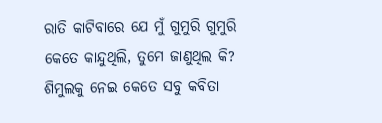ରାତି କାଟିବାରେ ଯେ ମୁଁ ଗୁମୁରି ଗୁମୁରି
କେତେ କାନ୍ଦୁଥିଲି, ତୁମେ ଜାଣୁଥିଲ କି?
ଶିମୁଲକୁ ନେଇ କେତେ ସବୁ କବିତା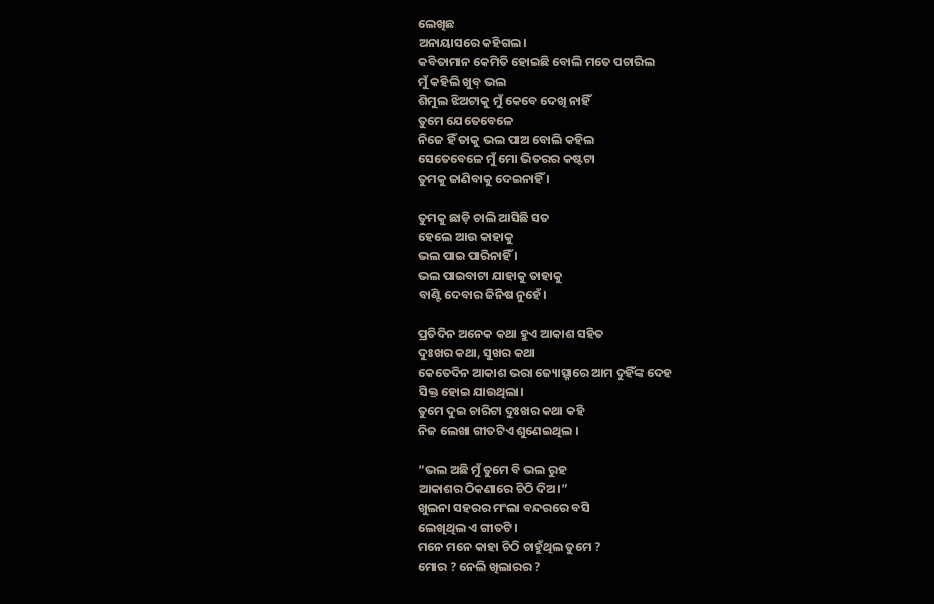ଲେଖିଛ
ଅନାୟାସରେ କହିଗଲ।
କବିତାମାନ କେମିତି ହୋଇଛି ବୋଲି ମତେ ପଚାରିଲ
ମୁଁ କହିଲି ଖୁବ୍ ଭଲ
ଶିମୁଲ ଝିଅଟାକୁ ମୁଁ କେବେ ଦେଖି ନାହିଁ
ତୁମେ ଯେତେବେଳେ
ନିଜେ ହିଁ ତାକୁ ଭଲ ପାଅ ବୋଲି କହିଲ
ସେତେବେଳେ ମୁଁ ମୋ ଭିତରର କଷ୍ଟଟା
ତୁମକୁ ଜାଣିବାକୁ ଦେଇନାହିଁ ।

ତୁମକୁ ଛାଡ଼ି ଚାଲି ଆସିଛି ସତ
ହେଲେ ଆଉ କାହାକୁ
ଭଲ ପାଇ ପାରିନାହିଁ ।
ଭଲ ପାଇବାଟା ଯାହାକୁ ତାହାକୁ
ବାଣ୍ଟି ଦେବାର ଜିନିଷ ନୁହେଁ।

ପ୍ରତିଦିନ ଅନେକ କଥା ହୁଏ ଆକାଶ ସହିତ
ଦୁଃଖର କଥା, ସୁଖର କଥା
କେତେଦିନ ଆକାଶ ଭରା ଜ୍ୟୋତ୍ସ୍ନାରେ ଆମ ଦୁହିଁଙ୍କ ଦେହ
ସିକ୍ତ ହୋଇ ଯାଉଥିଲା।
ତୁମେ ଦୁଇ ଚାରିଟା ଦୁଃଖର କଥା କହି
ନିଜ ଲେଖା ଗୀତଟିଏ ଶୁଣେଇଥିଲ ।

“ଭଲ ଅଛି ମୁଁ ତୁମେ ବି ଭଲ ରୁହ
ଆକାଶର ଠିକଣାରେ ଚିଠି ଦିଅ।”
ଖୁଲନା ସହରର ମଂଲା ବନ୍ଦରରେ ବସି
ଲେଖିଥିଲ ଏ ଗୀତଟି।
ମନେ ମନେ କାହା ଚିଠି ଚାହୁଁଥିଲ ତୁମେ ?
ମୋର ? ନେଲି ଖିଲାରର ?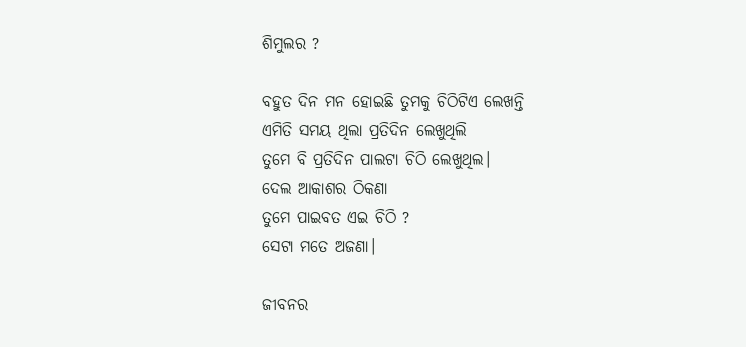ଶିମୁଲର ?

ବହୁତ ଦିନ ମନ ହୋଇଛି ତୁମକୁ ଚିଠିଟିଏ ଲେଖନ୍ତି
ଏମିତି ସମୟ ଥିଲା ପ୍ରତିଦିନ ଲେଖୁଥିଲି
ତୁମେ ବି ପ୍ରତିଦିନ ପାଲଟା ଚିଠି ଲେଖୁଥିଲ।
ଦେଲ ଆକାଶର ଠିକଣା
ତୁମେ ପାଇବତ ଏଇ ଚିଠି ?
ସେଟା ମତେ ଅଜଣା।

ଜୀବନର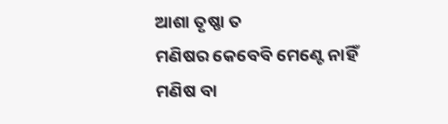ଆଶା ତୃଷ୍ଣା ତ
ମଣିଷର କେବେବି ମେଣ୍ଟେ ନାହିଁ
ମଣିଷ ବା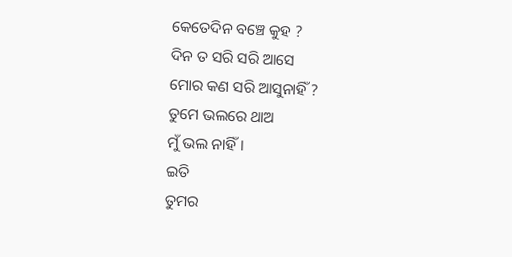କେତେଦିନ ବଞ୍ଚେ କୁହ ?
ଦିନ ତ ସରି ସରି ଆସେ
ମୋର କଣ ସରି ଆସୁନାହିଁ ?
ତୁମେ ଭଲରେ ଥାଅ
ମୁଁ ଭଲ ନାହିଁ।
ଇତି
ତୁମର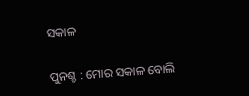ସକାଳ

ପୁନଶ୍ଚ : ମୋର ସକାଳ ବୋଲି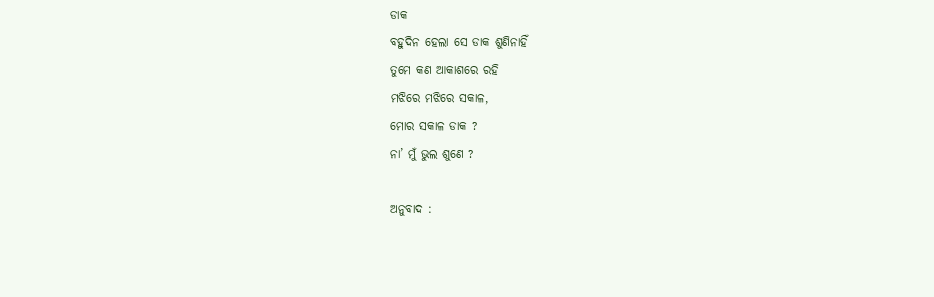ଡାକ
ବହୁଦିନ ହେଲା ସେ ଡାକ ଶୁଣିନାହିଁ
ତୁମେ କଣ ଆକାଶରେ ରହି
ମଝିରେ ମଝିରେ ସକାଳ,
ମୋର ସକାଳ ଡାକ ?
ନା’ ମୁଁ ଭୁଲ ଶୁଣେ ?

ଅନୁବାଦ :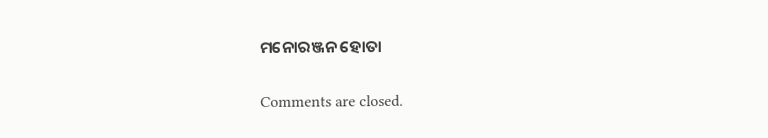ମନୋରଞ୍ଜନ ହୋତା

Comments are closed.